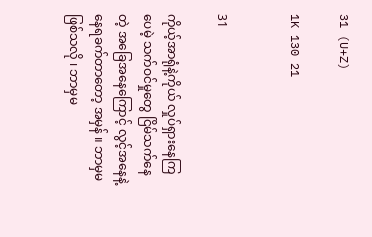31 (U+Z)

1K 130 21


31

ကိုယ့်အာရုံနဲ့ကိုယ် လှုပ်ရှားနေကြပေမဲ့ သက်ဝင်မှုတွေ ငြိမ်သက်နေတဲ့ အခြေအနေကြောင့် လွင့်အနေနဲ့ နေရခက်တာတော့ အမှန် ။ ဘာမှမဖြစ်သလို ၊ ဘာမှမ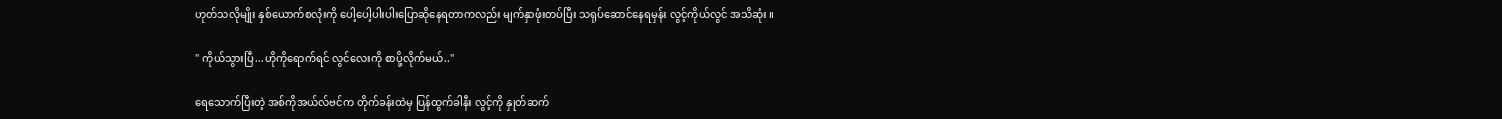ဟုတ်သလိုမျိုး နှစ်ယောက်စလုံးကို ပေါ့ပေါ့ပါးပါးပြောဆိုနေရတာကလည်း မျက်နှာဖုံးတပ်ပြီး သရုပ်ဆောင်နေရမှန်း လွင့်ကိုယ်လွင် အသိဆုံး ။

'' ကိုယ်သွားပြီ...ဟိုကိုရောက်ရင် လွင်လေးကို စာပို့လိုက်မယ်..''

ရေသောက်ပြီးတဲ့ အစ်ကိုအယ်လ်ဗင်က တိုက်ခန်းထဲမှ ပြန်ထွက်ခါနီး လွင့်ကို နှုတ်ဆက်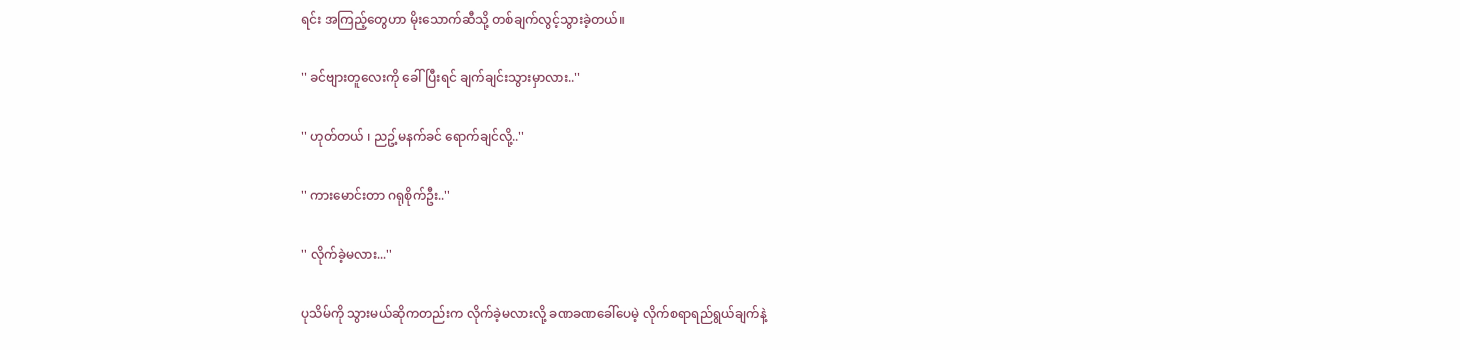ရင်း အကြည့်တွေဟာ မိုးသောက်ဆီသို့ တစ်ချက်လွင့်သွားခဲ့တယ်။

'' ခင်ဗျားတူလေးကို ခေါ်ပြီးရင် ချက်ချင်းသွားမှာလား..''

'' ဟုတ်တယ် ၊ ညဥ့်မနက်ခင် ရောက်ချင်လို့..''

'' ကားမောင်းတာ ဂရုစိုက်ဦး..''

'' လိုက်ခဲ့မလား...''

ပုသိမ်ကို သွားမယ်ဆိုကတည်းက လိုက်ခဲ့မလားလို့ ခဏခဏခေါ်ပေမဲ့ လိုက်စရာရည်ရွယ်ချက်နဲ့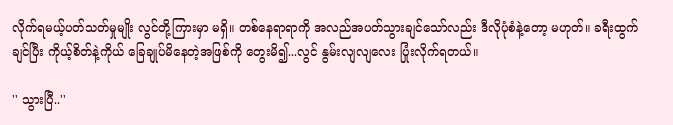လိုက်ရမယ့်ပတ်သတ်မှုမျိုး လွင်တို့ကြားမှာ မရှိ။ တစ်နေရာရာကို အလည်အပတ်သွားချင်သော်လည်း ဒီလိုပုံစံနဲ့တော့ မဟုတ်။ ခရီးထွက်ချင်ပြီး ကိုယ့်စိတ်နဲ့ကိုယ် ခြေချုပ်မိနေတဲ့အဖြစ်ကို တွေးမိ၍...လွင် နွမ်းလျလျလေး ပြုံးလိုက်ရတယ်။

'' သွားပြီ..''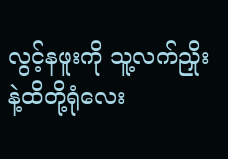လွင့်နဖူးကို သူ့လက်ညှိုးနဲ့ထိတို့ရုံလေး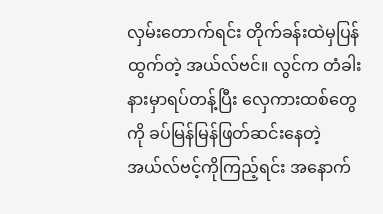လှမ်းတောက်ရင်း တိုက်ခန်းထဲမှပြန်ထွက်တဲ့ အယ်လ်ဗင်။ လွင်က တံခါးနားမှာရပ်တန့်ပြီး လှေကားထစ်တွေကို ခပ်မြန်မြန်ဖြတ်ဆင်းနေတဲ့ အယ်လ်ဗင့်ကိုကြည့်ရင်း အနောက်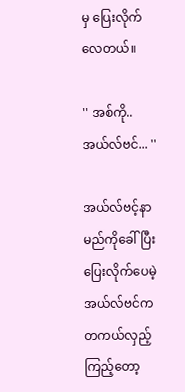မှ ပြေးလိုက်လေတယ်။

'' အစ်ကို..အယ်လ်ဗင်... ''

အယ်လ်ဗင့်နာမည်ကိုခေါ်ပြီး ပြေးလိုက်ပေမဲ့ အယ်လ်ဗင်က တကယ်လှည့်ကြည့်တော့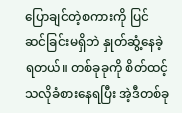ပြောချင်တဲ့စကားကို ပြင်ဆင်ခြင်းမရှိဘဲ နှုတ်ဆွံ့နေခဲ့ရတယ်။ တစ်ခုခုကို စိတ်ထင့်သလိုခံစားနေရပြီး အဲ့ဒီတစ်ခု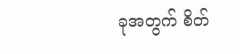ခုအတွက် စိတ်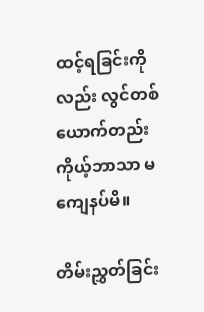ထင့်ရခြင်းကိုလည်း လွင်တစ်ယောက်တည်း ကိုယ့်ဘာသာ မကျေနပ်မိ။

တိမ်းညွှတ်ခြင်း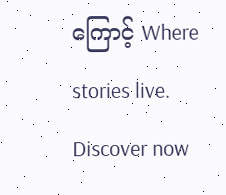ကြောင့် Where stories live. Discover now